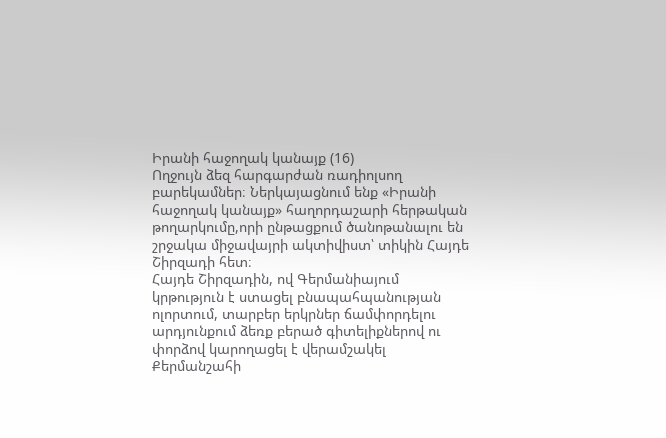Իրանի հաջողակ կանայք (16)
Ողջույն ձեզ հարգարժան ռադիոլսող բարեկամներ։ Ներկայացնում ենք «Իրանի հաջողակ կանայք» հաղորդաշարի հերթական թողարկումը,որի ընթացքում ծանոթանալու են շրջակա միջավայրի ակտիվիստ՝ տիկին Հայդե Շիրզադի հետ։
Հայդե Շիրզադին, ով Գերմանիայում կրթություն է ստացել բնապահպանության ոլորտում, տարբեր երկրներ ճամփորդելու արդյունքում ձեռք բերած գիտելիքներով ու փորձով կարողացել է վերամշակել Քերմանշահի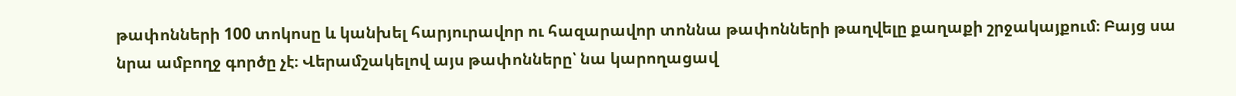թափոնների 100 տոկոսը և կանխել հարյուրավոր ու հազարավոր տոննա թափոնների թաղվելը քաղաքի շրջակայքում։ Բայց սա նրա ամբողջ գործը չէ։ Վերամշակելով այս թափոնները՝ նա կարողացավ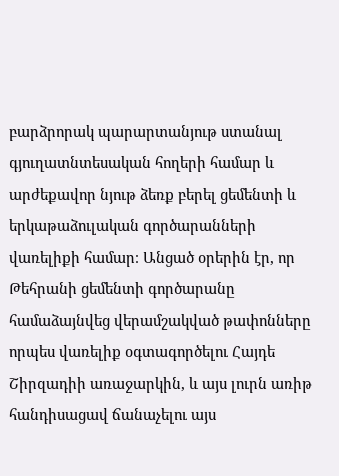բարձրորակ պարարտանյութ ստանալ գյուղատնտեսական հողերի համար և արժեքավոր նյութ ձեռք բերել ցեմենտի և երկաթաձուլական գործարանների վառելիքի համար։ Անցած օրերին էր, որ Թեհրանի ցեմենտի գործարանը համաձայնվեց վերամշակված թափոնները որպես վառելիք օգտագործելու Հայդե Շիրզադիի առաջարկին, և այս լուրն առիթ հանդիսացավ ճանաչելու այս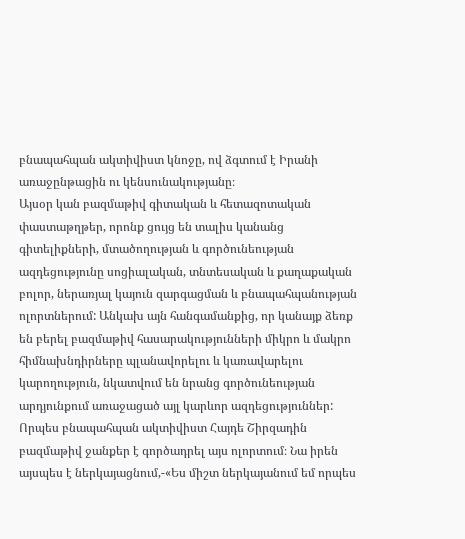բնապահպան ակտիվիստ կնոջը, ով ձգտում է Իրանի առաջընթացին ու կենսունակությանը։
Այսօր կան բազմաթիվ գիտական և հետազոտական փաստաթղթեր, որոնք ցույց են տալիս կանանց գիտելիքների, մտածողության և գործունեության ազդեցությունը սոցիալական, տնտեսական և քաղաքական բոլոր, ներառյալ կայուն զարգացման և բնապահպանության ոլորտներում: Անկախ այն հանգամանքից, որ կանայք ձեռք են բերել բազմաթիվ հասարակությունների միկրո և մակրո հիմնախնդիրները պլանավորելու և կառավարելու կարողություն, նկատվում են նրանց գործունեության արդյունքում առաջացած այլ կարևոր ազդեցություններ: Որպես բնապահպան ակտիվիստ Հայդե Շիրզադին բազմաթիվ ջանքեր է գործադրել այս ոլորտում։ Նա իրեն այսպես է ներկայացնում,-«Ես միշտ ներկայանում եմ որպես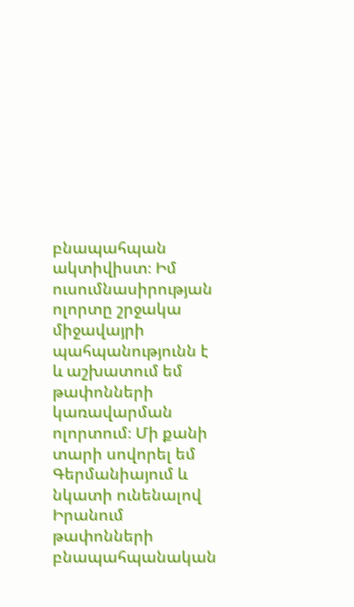բնապահպան ակտիվիստ։ Իմ ուսումնասիրության ոլորտը շրջակա միջավայրի պահպանությունն է և աշխատում եմ թափոնների կառավարման ոլորտում։ Մի քանի տարի սովորել եմ Գերմանիայում և նկատի ունենալով Իրանում թափոնների բնապահպանական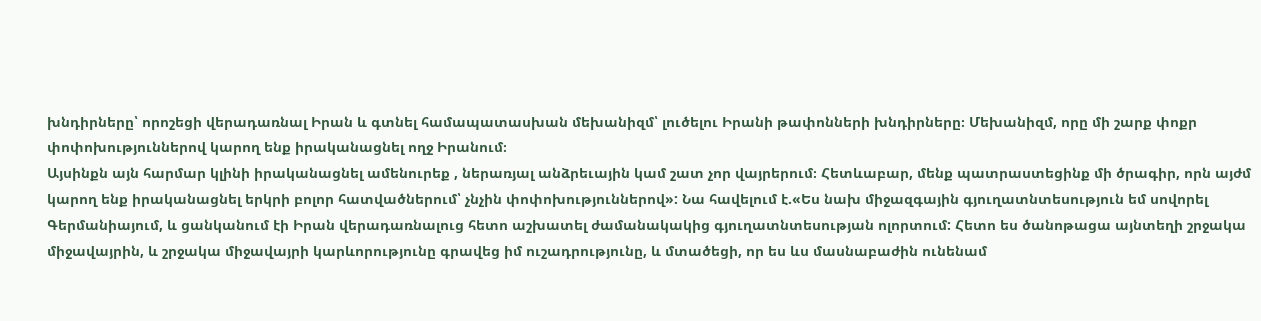խնդիրները՝ որոշեցի վերադառնալ Իրան և գտնել համապատասխան մեխանիզմ՝ լուծելու Իրանի թափոնների խնդիրները։ Մեխանիզմ, որը մի շարք փոքր փոփոխություններով կարող ենք իրականացնել ողջ Իրանում։
Այսինքն այն հարմար կլինի իրականացնել ամենուրեք , ներառյալ անձրեւային կամ շատ չոր վայրերում։ Հետևաբար, մենք պատրաստեցինք մի ծրագիր, որն այժմ կարող ենք իրականացնել երկրի բոլոր հատվածներում՝ չնչին փոփոխություններով»: Նա հավելում է.«Ես նախ միջազգային գյուղատնտեսություն եմ սովորել Գերմանիայում, և ցանկանում էի Իրան վերադառնալուց հետո աշխատել ժամանակակից գյուղատնտեսության ոլորտում: Հետո ես ծանոթացա այնտեղի շրջակա միջավայրին, և շրջակա միջավայրի կարևորությունը գրավեց իմ ուշադրությունը, և մտածեցի, որ ես ևս մասնաբաժին ունենամ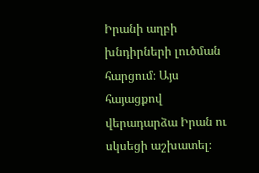Իրանի աղբի խնդիրների լուծման հարցում։ Այս հայացքով վերադարձա Իրան ու սկսեցի աշխատել։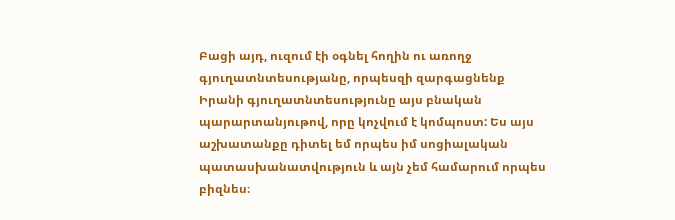Բացի այդ, ուզում էի օգնել հողին ու առողջ գյուղատնտեսությանը, որպեսզի զարգացնենք Իրանի գյուղատնտեսությունը այս բնական պարարտանյութով, որը կոչվում է կոմպոստ: Ես այս աշխատանքը դիտել եմ որպես իմ սոցիալական պատասխանատվություն և այն չեմ համարում որպես բիզնես։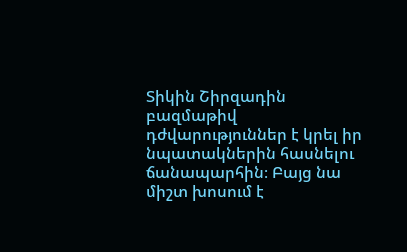Տիկին Շիրզադին բազմաթիվ դժվարություններ է կրել իր նպատակներին հասնելու ճանապարհին։ Բայց նա միշտ խոսում է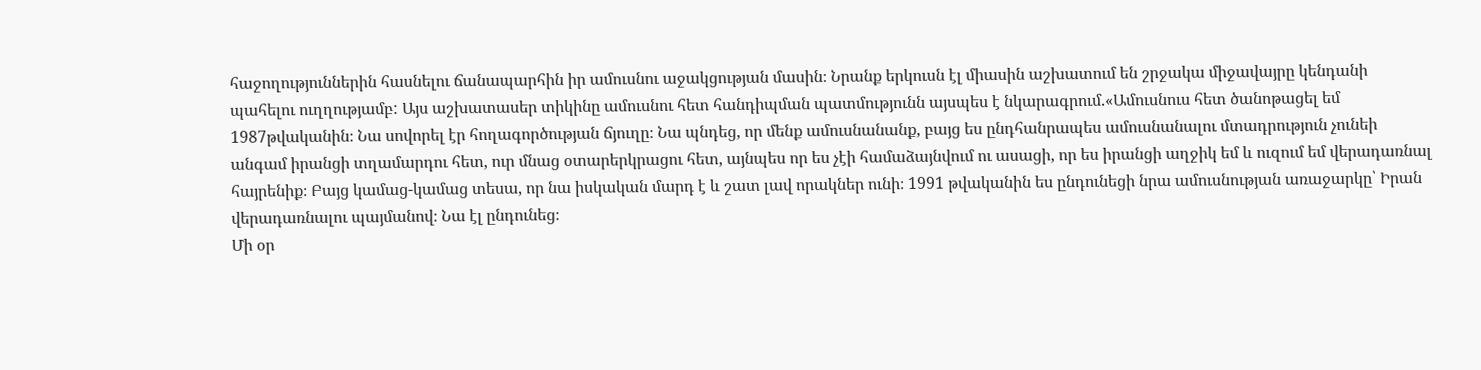հաջողություններին հասնելու ճանապարհին իր ամուսնու աջակցության մասին։ Նրանք երկուսն էլ միասին աշխատում են շրջակա միջավայրը կենդանի պահելու ուղղությամբ: Այս աշխատասեր տիկինը ամուսնու հետ հանդիպման պատմությունն այսպես է նկարագրում.«Ամուսնուս հետ ծանոթացել եմ 1987թվականին։ Նա սովորել էր հողագործության ճյուղը։ Նա պնդեց, որ մենք ամուսնանանք, բայց ես ընդհանրապես ամուսնանալու մտադրություն չունեի անգամ իրանցի տղամարդու հետ, ուր մնաց օտարերկրացու հետ, այնպես որ ես չէի համաձայնվում ու ասացի, որ ես իրանցի աղջիկ եմ և ուզում եմ վերադառնալ հայրենիք։ Բայց կամաց-կամաց տեսա, որ նա իսկական մարդ է և շատ լավ որակներ ունի։ 1991 թվականին ես ընդունեցի նրա ամուսնության առաջարկը՝ Իրան վերադառնալու պայմանով։ Նա էլ ընդունեց։
Մի օր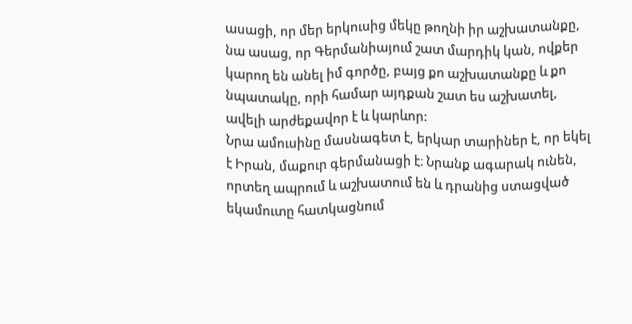ասացի, որ մեր երկուսից մեկը թողնի իր աշխատանքը, նա ասաց, որ Գերմանիայում շատ մարդիկ կան, ովքեր կարող են անել իմ գործը, բայց քո աշխատանքը և քո նպատակը, որի համար այդքան շատ ես աշխատել, ավելի արժեքավոր է և կարևոր:
Նրա ամուսինը մասնագետ է, երկար տարիներ է, որ եկել է Իրան, մաքուր գերմանացի է։ Նրանք ագարակ ունեն, որտեղ ապրում և աշխատում են և դրանից ստացված եկամուտը հատկացնում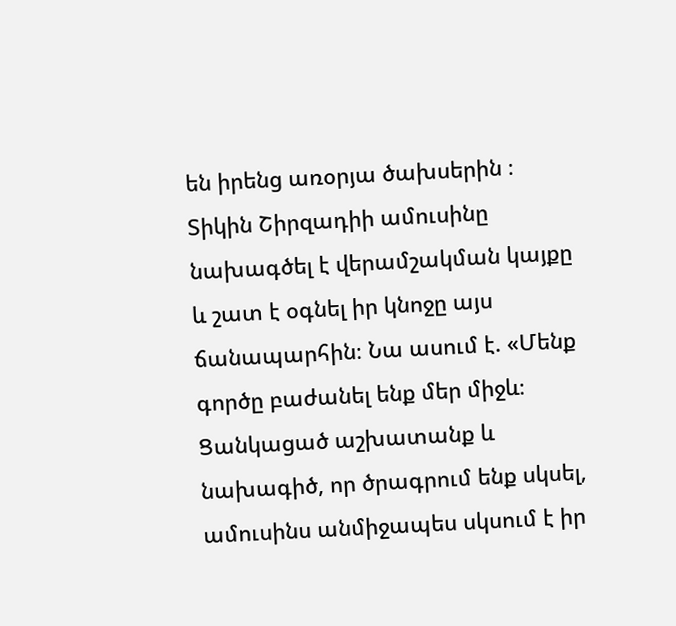են իրենց առօրյա ծախսերին ։ Տիկին Շիրզադիի ամուսինը նախագծել է վերամշակման կայքը և շատ է օգնել իր կնոջը այս ճանապարհին։ Նա ասում է. «Մենք գործը բաժանել ենք մեր միջև։ Ցանկացած աշխատանք և նախագիծ, որ ծրագրում ենք սկսել, ամուսինս անմիջապես սկսում է իր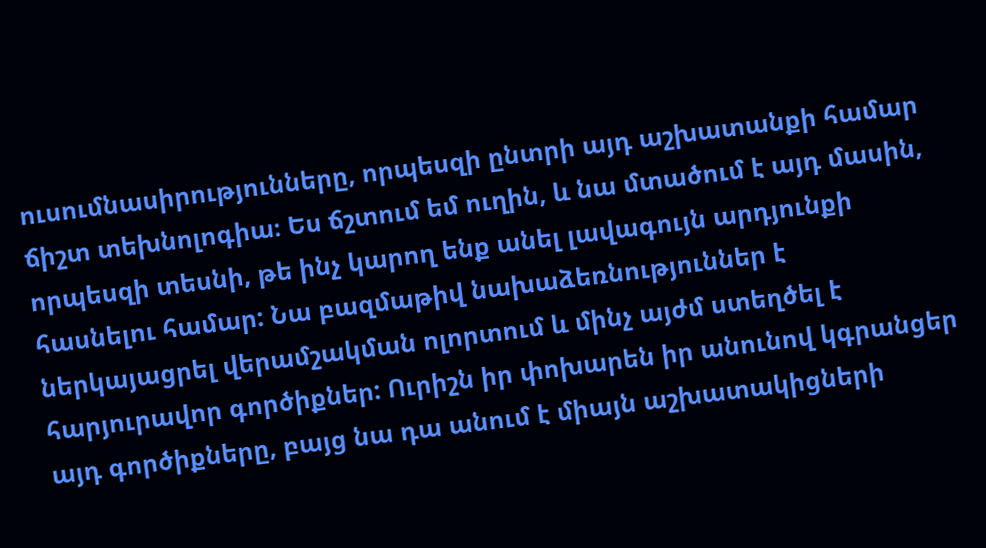ուսումնասիրությունները, որպեսզի ընտրի այդ աշխատանքի համար ճիշտ տեխնոլոգիա։ Ես ճշտում եմ ուղին, և նա մտածում է այդ մասին, որպեսզի տեսնի, թե ինչ կարող ենք անել լավագույն արդյունքի հասնելու համար: Նա բազմաթիվ նախաձեռնություններ է ներկայացրել վերամշակման ոլորտում և մինչ այժմ ստեղծել է հարյուրավոր գործիքներ: Ուրիշն իր փոխարեն իր անունով կգրանցեր այդ գործիքները, բայց նա դա անում է միայն աշխատակիցների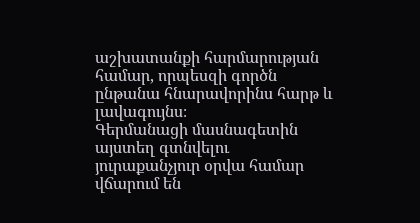աշխատանքի հարմարության համար, որպեսզի գործն ընթանա հնարավորինս հարթ և լավագույնս։
Գերմանացի մասնագետին այստեղ գտնվելու յուրաքանչյուր օրվա համար վճարում են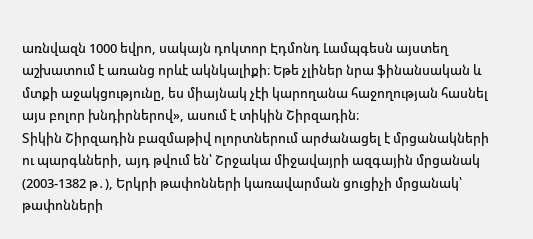առնվազն 1000 եվրո, սակայն դոկտոր Էդմոնդ Լամպգեսն այստեղ աշխատում է առանց որևէ ակնկալիքի։ Եթե չլիներ նրա ֆինանսական և մտքի աջակցությունը, ես միայնակ չէի կարողանա հաջողության հասնել այս բոլոր խնդիրներով», ասում է տիկին Շիրզադին։
Տիկին Շիրզադին բազմաթիվ ոլորտներում արժանացել է մրցանակների ու պարգևների, այդ թվում են՝ Շրջակա միջավայրի ազգային մրցանակ (2003-1382 թ․), Երկրի թափոնների կառավարման ցուցիչի մրցանակ՝ թափոնների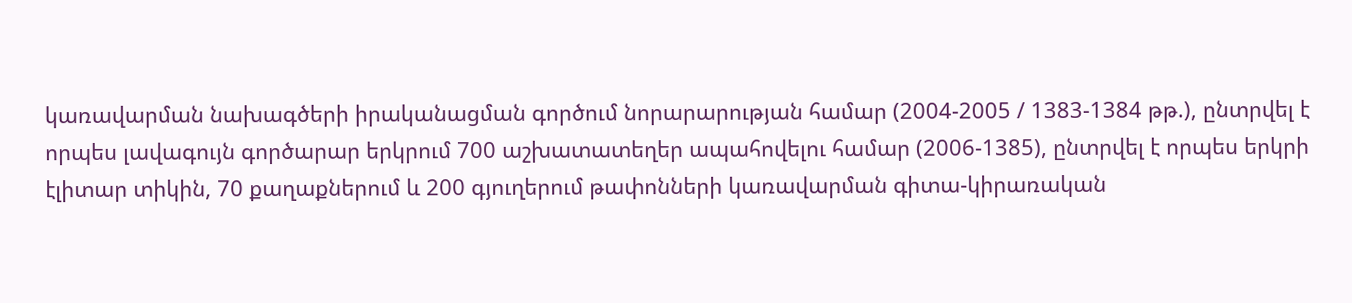կառավարման նախագծերի իրականացման գործում նորարարության համար (2004-2005 / 1383-1384 թթ.), ընտրվել է որպես լավագույն գործարար երկրում 700 աշխատատեղեր ապահովելու համար (2006-1385), ընտրվել է որպես երկրի էլիտար տիկին, 70 քաղաքներում և 200 գյուղերում թափոնների կառավարման գիտա-կիրառական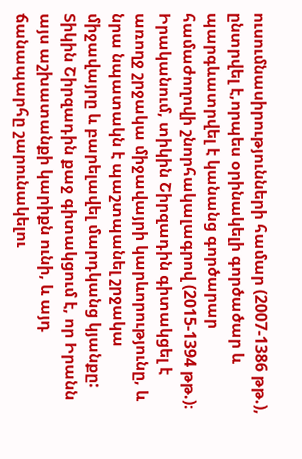ուսումնասիրությունների համար (2007-1386 թթ.), ընտրվել է,որպես օրինակելի գործածար և պարգևատրվել է կանանց գործարար համաժողովի շնորհակալագրով (2015-1394 թթ.)։ Իրականում, տիկին Շիրզադին գիտակցել է առողջ շրջակա միջավայրի կարևորությունը, և նրա նպատակն է պաշտպանել շրջակա միջավայրը և բարելավել մարդկանց կյանքը: Տիկին Շիրզադին քաջ գիտակցում է, որ Իրանն այս աշխատանքի կարիքն ունի, և այդ ճանապարհը շարունակելու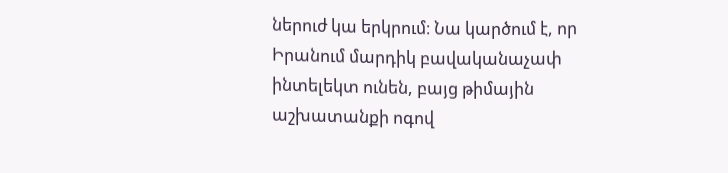ներուժ կա երկրում։ Նա կարծում է, որ Իրանում մարդիկ բավականաչափ ինտելեկտ ունեն, բայց թիմային աշխատանքի ոգով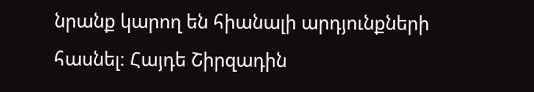նրանք կարող են հիանալի արդյունքների հասնել։ Հայդե Շիրզադին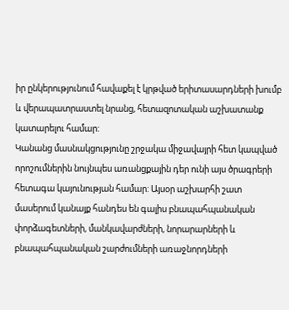իր ընկերությունում հավաքել է կրթված երիտասարդների խումբ և վերապատրաստել նրանց, հետազոտական աշխատանք կատարելու համար:
Կանանց մասնակցությունը շրջակա միջավայրի հետ կապված որոշումներին նույնպես առանցքային դեր ունի այս ծրագրերի հետագա կայունության համար: Այսօր աշխարհի շատ մասերում կանայք հանդես են գալիս բնապահպանական փորձագետների, մանկավարժների, նորարարների և բնապահպանական շարժումների առաջնորդների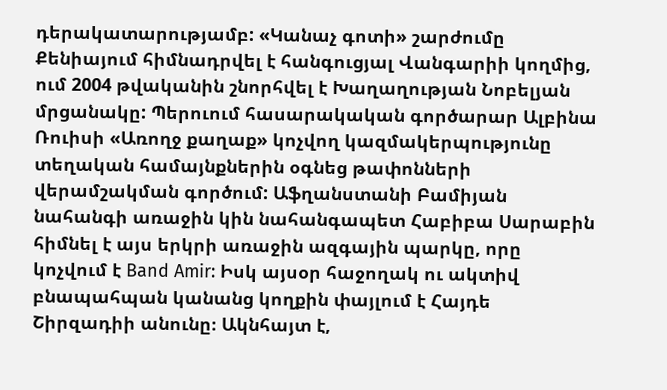դերակատարությամբ: «Կանաչ գոտի» շարժումը Քենիայում հիմնադրվել է հանգուցյալ Վանգարիի կողմից, ում 2004 թվականին շնորհվել է Խաղաղության Նոբելյան մրցանակը: Պերուում հասարակական գործարար Ալբինա Ռուիսի «Առողջ քաղաք» կոչվող կազմակերպությունը տեղական համայնքներին օգնեց թափոնների վերամշակման գործում: Աֆղանստանի Բամիյան նահանգի առաջին կին նահանգապետ Հաբիբա Սարաբին հիմնել է այս երկրի առաջին ազգային պարկը, որը կոչվում է Band Amir: Իսկ այսօր հաջողակ ու ակտիվ բնապահպան կանանց կողքին փայլում է Հայդե Շիրզադիի անունը։ Ակնհայտ է,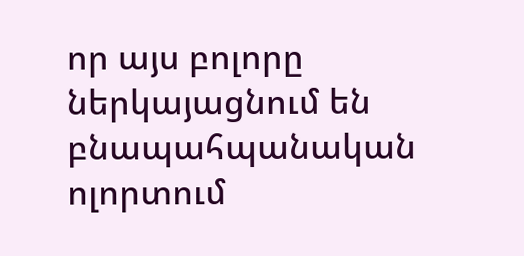որ այս բոլորը ներկայացնում են բնապահպանական ոլորտում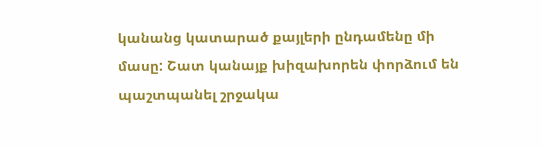կանանց կատարած քայլերի ընդամենը մի մասը: Շատ կանայք խիզախորեն փորձում են պաշտպանել շրջակա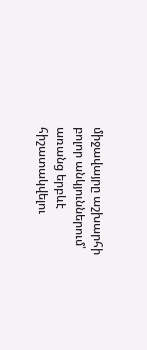միջավայրը աշխարհի բոլոր անկյուններում՝ առանց երբևէ հիշատակվելու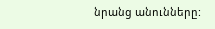նրանց անունները: